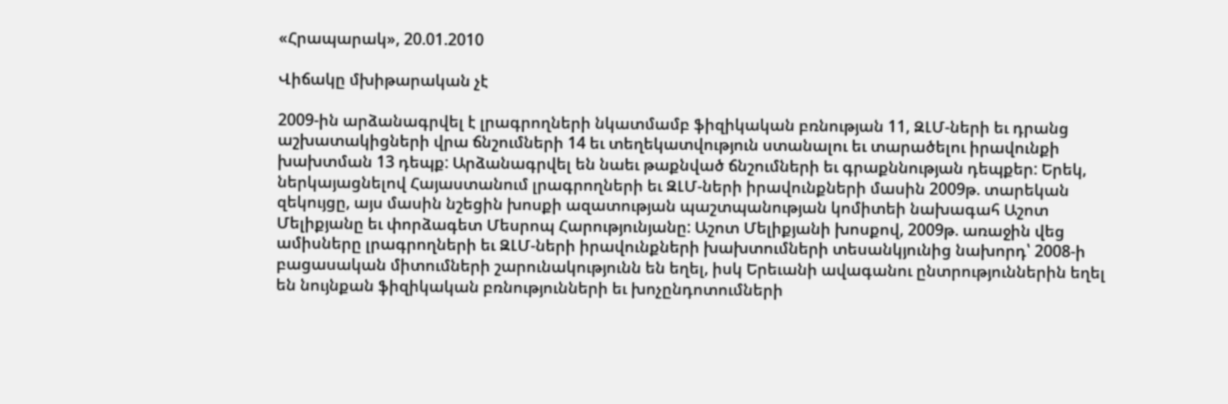«Հրապարակ», 20.01.2010

Վիճակը մխիթարական չէ

2009-ին արձանագրվել է լրագրողների նկատմամբ ֆիզիկական բռնության 11, ԶԼՄ-ների եւ դրանց աշխատակիցների վրա ճնշումների 14 եւ տեղեկատվություն ստանալու եւ տարածելու իրավունքի խախտման 13 դեպք: Արձանագրվել են նաեւ թաքնված ճնշումների եւ գրաքննության դեպքեր: Երեկ, ներկայացնելով Հայաստանում լրագրողների եւ ԶԼՄ-ների իրավունքների մասին 2009թ. տարեկան զեկույցը, այս մասին նշեցին խոսքի ազատության պաշտպանության կոմիտեի նախագահ Աշոտ Մելիքյանը եւ փորձագետ Մեսրոպ Հարությունյանը: Աշոտ Մելիքյանի խոսքով, 2009թ. առաջին վեց ամիսները լրագրողների եւ ԶԼՄ-ների իրավունքների խախտումների տեսանկյունից նախորդ՝ 2008-ի  բացասական միտումների շարունակությունն են եղել, իսկ Երեւանի ավագանու ընտրություններին եղել են նույնքան ֆիզիկական բռնությունների եւ խոչընդոտումների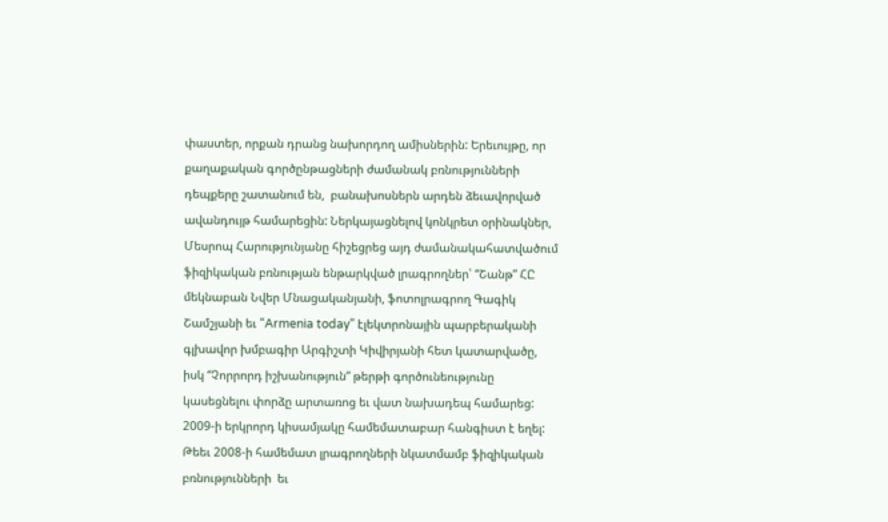փաստեր, որքան դրանց նախորդող ամիսներին: Երեւույթը, որ քաղաքական գործընթացների ժամանակ բռնությունների դեպքերը շատանում են,  բանախոսներն արդեն ձեւավորված ավանդույթ համարեցին: Ներկայացնելով կոնկրետ օրինակներ, Մեսրոպ Հարությունյանը հիշեցրեց այդ ժամանակահատվածում ֆիզիկական բռնության ենթարկված լրագրողներ՝ “Շանթ” ՀԸ մեկնաբան Նվեր Մնացականյանի, ֆոտոլրագրող Գագիկ Շամշյանի եւ “Armenia today” էլեկտրոնային պարբերականի գլխավոր խմբագիր Արգիշտի Կիվիրյանի հետ կատարվածը, իսկ “Չորրորդ իշխանություն” թերթի գործունեությունը կասեցնելու փորձը արտառոց եւ վատ նախադեպ համարեց: 2009-ի երկրորդ կիսամյակը համեմատաբար հանգիստ է եղել: Թեեւ 2008-ի համեմատ լրագրողների նկատմամբ ֆիզիկական բռնությունների  եւ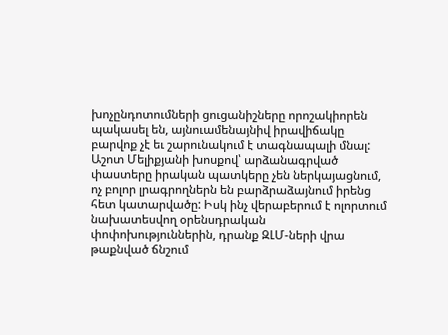խոչընդոտումների ցուցանիշները որոշակիորեն պակասել են, այնուամենայնիվ իրավիճակը բարվոք չէ եւ շարունակում է տագնապալի մնալ: Աշոտ Մելիքյանի խոսքով՝ արձանագրված փաստերը իրական պատկերը չեն ներկայացնում, ոչ բոլոր լրագրողներն են բարձրաձայնում իրենց հետ կատարվածը: Իսկ ինչ վերաբերում է ոլորտում նախատեսվող օրենսդրական փոփոխություններին, դրանք ԶԼՄ-ների վրա թաքնված ճնշում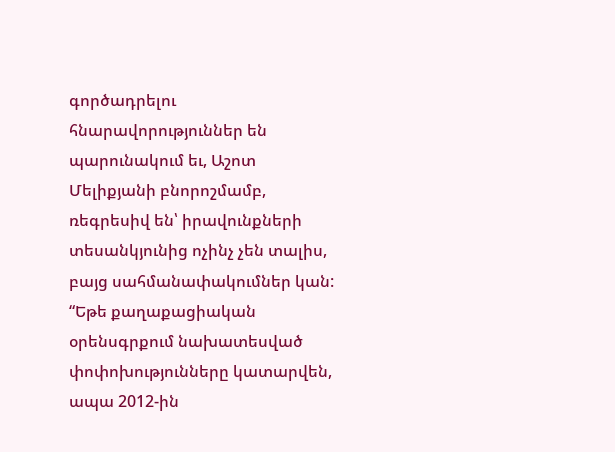գործադրելու հնարավորություններ են պարունակում եւ, Աշոտ Մելիքյանի բնորոշմամբ, ռեգրեսիվ են՝ իրավունքների տեսանկյունից ոչինչ չեն տալիս, բայց սահմանափակումներ կան: “Եթե քաղաքացիական օրենսգրքում նախատեսված փոփոխությունները կատարվեն, ապա 2012-ին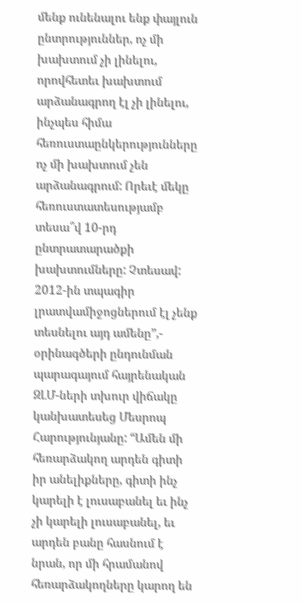մենք ունենալու ենք փայլուն ընտրություններ, ոչ մի խախտում չի լինելու, որովհետեւ խախտում արձանագրող էլ չի լինելու, ինչպես հիմա հեռուստաընկերությունները ոչ մի խախտում չեն արձանագրում: Որեւէ մեկը հեռուստատեսությամբ տեսա՞վ 10-րդ ընտրատարածքի խախտումները: Չտեսավ: 2012-ին տպագիր լրատվամիջոցներում էլ չենք տեսնելու այդ ամենը”,- օրինագծերի ընդունման պարագայում հայրենական ԶԼՄ-ների տխուր վիճակը կանխատեսեց Մեսրոպ Հարությունյանը: “Ամեն մի հեռարձակող արդեն գիտի իր անելիքները, գիտի ինչ կարելի է լուսաբանել եւ ինչ չի կարելի լուսաբանել, եւ արդեն բանը հասնում է նրան, որ մի հրամանով հեռարձակողները կարող են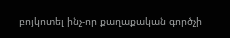բոյկոտել ինչ-որ քաղաքական գործչի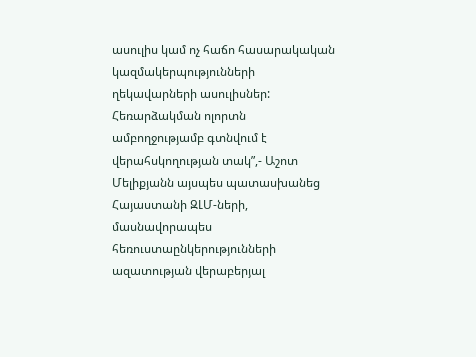ասուլիս կամ ոչ հաճո հասարակական կազմակերպությունների ղեկավարների ասուլիսներ: Հեռարձակման ոլորտն ամբողջությամբ գտնվում է վերահսկողության տակ”,- Աշոտ Մելիքյանն այսպես պատասխանեց Հայաստանի ԶԼՄ-ների, մասնավորապես հեռուստաընկերությունների ազատության վերաբերյալ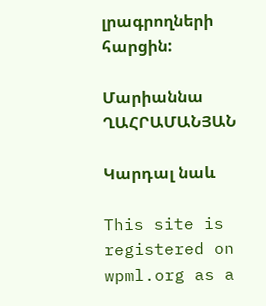լրագրողների հարցին:

Մարիաննա ՂԱՀՐԱՄԱՆՅԱՆ

Կարդալ նաև

This site is registered on wpml.org as a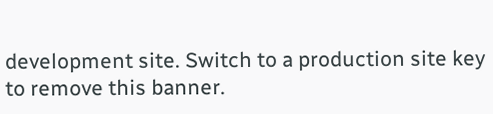development site. Switch to a production site key to remove this banner.